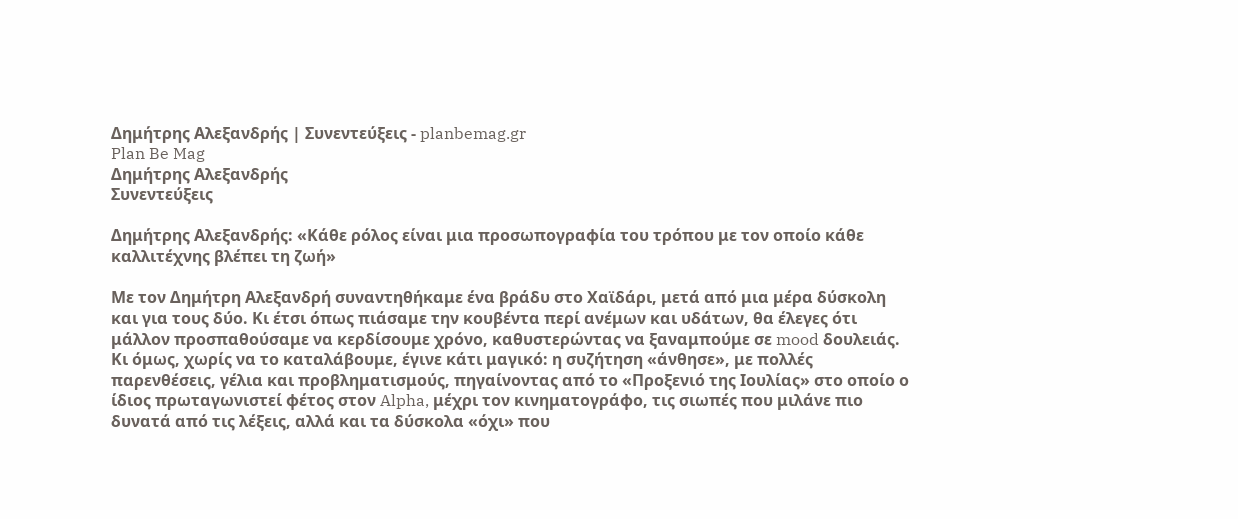Δημήτρης Αλεξανδρής | Συνεντεύξεις - planbemag.gr
Plan Be Mag
Δημήτρης Αλεξανδρής
Συνεντεύξεις

Δημήτρης Αλεξανδρής: «Κάθε ρόλος είναι μια προσωπογραφία του τρόπου με τον οποίο κάθε καλλιτέχνης βλέπει τη ζωή»

Με τον Δημήτρη Αλεξανδρή συναντηθήκαμε ένα βράδυ στο Χαϊδάρι, μετά από μια μέρα δύσκολη και για τους δύο. Κι έτσι όπως πιάσαμε την κουβέντα περί ανέμων και υδάτων, θα έλεγες ότι μάλλον προσπαθούσαμε να κερδίσουμε χρόνο, καθυστερώντας να ξαναμπούμε σε mood δουλειάς. Κι όμως, χωρίς να το καταλάβουμε, έγινε κάτι μαγικό: η συζήτηση «άνθησε», με πολλές παρενθέσεις, γέλια και προβληματισμούς, πηγαίνοντας από το «Προξενιό της Ιουλίας» στο οποίο ο ίδιος πρωταγωνιστεί φέτος στον Alpha, μέχρι τον κινηματογράφο, τις σιωπές που μιλάνε πιο δυνατά από τις λέξεις, αλλά και τα δύσκολα «όχι» που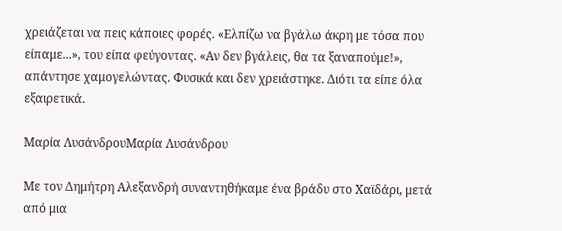χρειάζεται να πεις κάποιες φορές. «Ελπίζω να βγάλω άκρη με τόσα που είπαμε...», του είπα φεύγοντας. «Αν δεν βγάλεις, θα τα ξαναπούμε!», απάντησε χαμογελώντας. Φυσικά και δεν χρειάστηκε. Διότι τα είπε όλα εξαιρετικά.

Μαρία ΛυσάνδρουΜαρία Λυσάνδρου

Με τον Δημήτρη Αλεξανδρή συναντηθήκαμε ένα βράδυ στο Χαϊδάρι, μετά από μια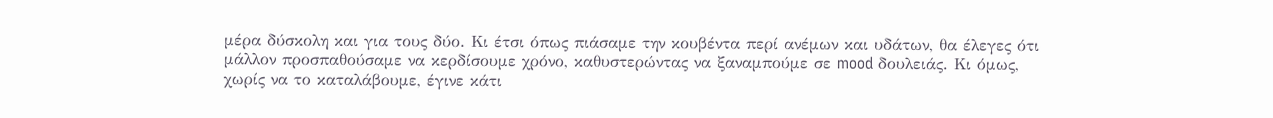μέρα δύσκολη και για τους δύο. Κι έτσι όπως πιάσαμε την κουβέντα περί ανέμων και υδάτων, θα έλεγες ότι μάλλον προσπαθούσαμε να κερδίσουμε χρόνο, καθυστερώντας να ξαναμπούμε σε mood δουλειάς. Κι όμως, χωρίς να το καταλάβουμε, έγινε κάτι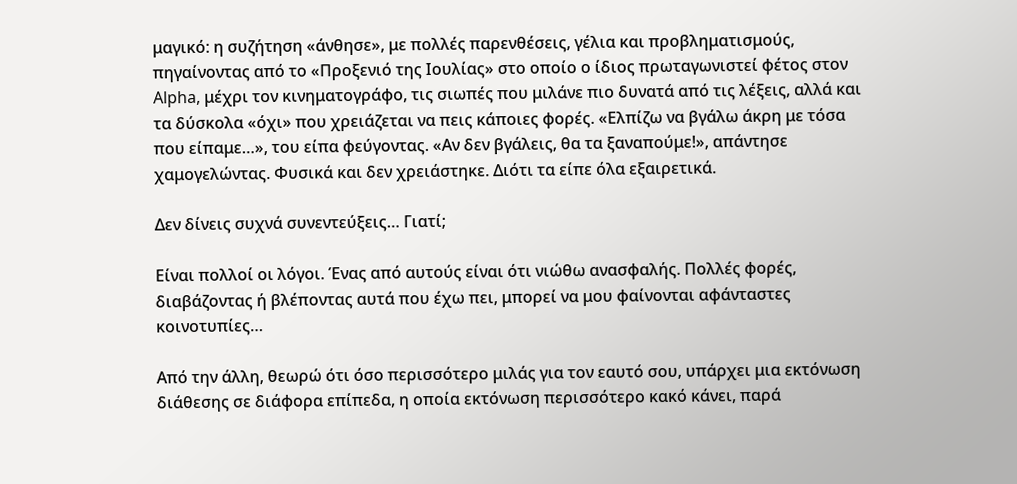μαγικό: η συζήτηση «άνθησε», με πολλές παρενθέσεις, γέλια και προβληματισμούς, πηγαίνοντας από το «Προξενιό της Ιουλίας» στο οποίο ο ίδιος πρωταγωνιστεί φέτος στον Alpha, μέχρι τον κινηματογράφο, τις σιωπές που μιλάνε πιο δυνατά από τις λέξεις, αλλά και τα δύσκολα «όχι» που χρειάζεται να πεις κάποιες φορές. «Ελπίζω να βγάλω άκρη με τόσα που είπαμε…», του είπα φεύγοντας. «Αν δεν βγάλεις, θα τα ξαναπούμε!», απάντησε χαμογελώντας. Φυσικά και δεν χρειάστηκε. Διότι τα είπε όλα εξαιρετικά.

Δεν δίνεις συχνά συνεντεύξεις… Γιατί;

Είναι πολλοί οι λόγοι. Ένας από αυτούς είναι ότι νιώθω ανασφαλής. Πολλές φορές, διαβάζοντας ή βλέποντας αυτά που έχω πει, μπορεί να μου φαίνονται αφάνταστες κοινοτυπίες…

Από την άλλη, θεωρώ ότι όσο περισσότερο μιλάς για τον εαυτό σου, υπάρχει μια εκτόνωση διάθεσης σε διάφορα επίπεδα, η οποία εκτόνωση περισσότερο κακό κάνει, παρά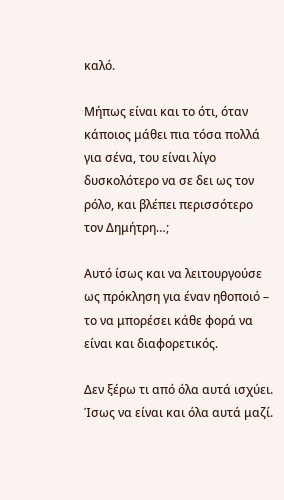καλό.

Μήπως είναι και το ότι, όταν κάποιος μάθει πια τόσα πολλά για σένα, του είναι λίγο δυσκολότερο να σε δει ως τον ρόλο, και βλέπει περισσότερο τον Δημήτρη…;

Αυτό ίσως και να λειτουργούσε ως πρόκληση για έναν ηθοποιό – το να μπορέσει κάθε φορά να είναι και διαφορετικός.

Δεν ξέρω τι από όλα αυτά ισχύει. Ίσως να είναι και όλα αυτά μαζί.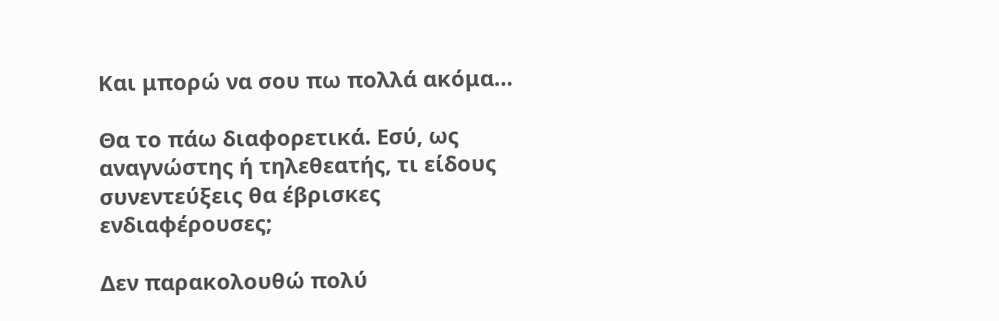Και μπορώ να σου πω πολλά ακόμα…

Θα το πάω διαφορετικά. Εσύ, ως αναγνώστης ή τηλεθεατής, τι είδους συνεντεύξεις θα έβρισκες ενδιαφέρουσες;

Δεν παρακολουθώ πολύ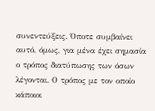συνεντεύξεις. Όποτε συμβαίνει αυτό, όμως, για μένα έχει σημασία ο τρόπος διατύπωσης των όσων λέγονται. Ο τρόπος με τον οποίο κάποιοι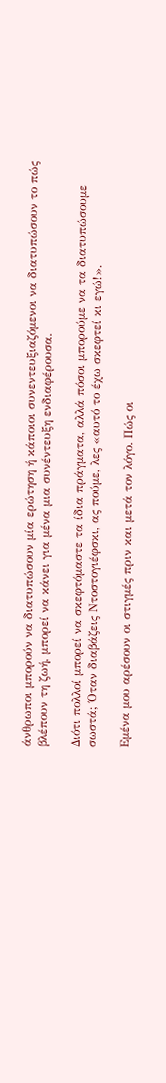άνθρωποι μπορούν να διατυπώσουν μία ερώτηση ή κάποιοι συνεντευξιαζόμενοι να διατυπώσουν το πώς βλέπουν τη ζωή, μπορεί να κάνει για μένα μια συνέντευξη ενδιαφέρουσα.

Διότι πολλοί μπορεί να σκεφτόμαστε τα ίδια πράγματα, αλλά πόσοι μπορούμε να τα διατυπώσουμε σωστά; Όταν διαβάζεις Ντοστογιέφσκι, ας πούμε, λες «αυτό το έχω σκεφτεί κι εγώ!».

Εμένα μου αρέσουν οι στιγμές πριν και μετά τον λόγο. Πώς οι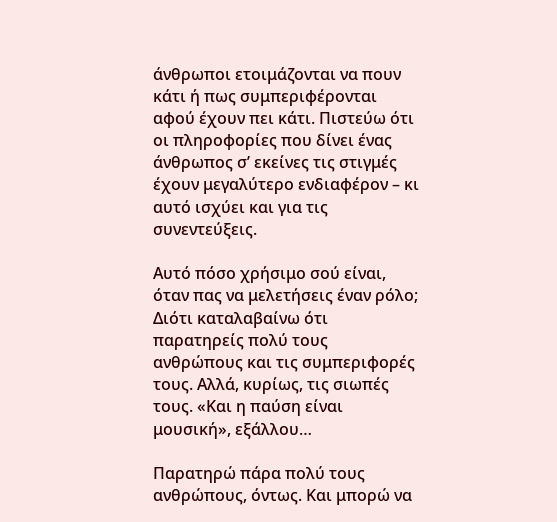άνθρωποι ετοιμάζονται να πουν κάτι ή πως συμπεριφέρονται αφού έχουν πει κάτι. Πιστεύω ότι οι πληροφορίες που δίνει ένας άνθρωπος σ’ εκείνες τις στιγμές έχουν μεγαλύτερο ενδιαφέρον – κι αυτό ισχύει και για τις συνεντεύξεις.

Αυτό πόσο χρήσιμο σού είναι, όταν πας να μελετήσεις έναν ρόλο; Διότι καταλαβαίνω ότι παρατηρείς πολύ τους ανθρώπους και τις συμπεριφορές τους. Αλλά, κυρίως, τις σιωπές τους. «Και η παύση είναι μουσική», εξάλλου…

Παρατηρώ πάρα πολύ τους ανθρώπους, όντως. Και μπορώ να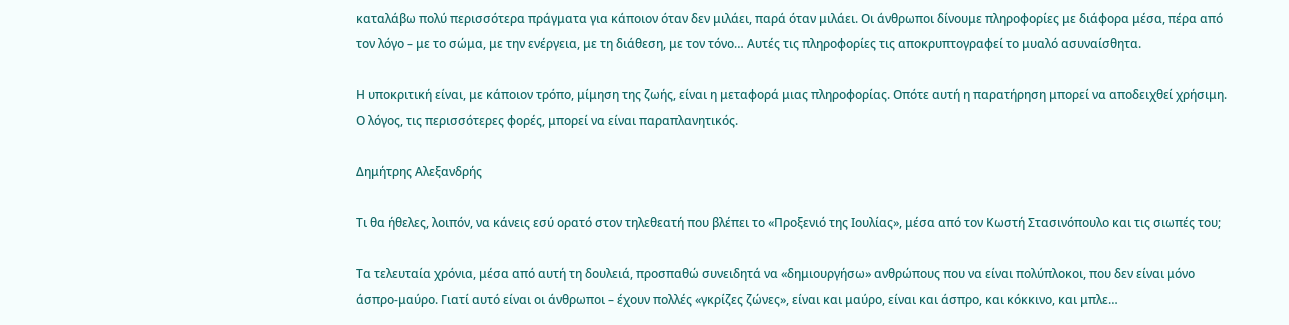καταλάβω πολύ περισσότερα πράγματα για κάποιον όταν δεν μιλάει, παρά όταν μιλάει. Οι άνθρωποι δίνουμε πληροφορίες με διάφορα μέσα, πέρα από τον λόγο – με το σώμα, με την ενέργεια, με τη διάθεση, με τον τόνο… Αυτές τις πληροφορίες τις αποκρυπτογραφεί το μυαλό ασυναίσθητα.

Η υποκριτική είναι, με κάποιον τρόπο, μίμηση της ζωής, είναι η μεταφορά μιας πληροφορίας. Οπότε αυτή η παρατήρηση μπορεί να αποδειχθεί χρήσιμη. Ο λόγος, τις περισσότερες φορές, μπορεί να είναι παραπλανητικός.

Δημήτρης Αλεξανδρής

Τι θα ήθελες, λοιπόν, να κάνεις εσύ ορατό στον τηλεθεατή που βλέπει το «Προξενιό της Ιουλίας», μέσα από τον Κωστή Στασινόπουλο και τις σιωπές του;

Τα τελευταία χρόνια, μέσα από αυτή τη δουλειά, προσπαθώ συνειδητά να «δημιουργήσω» ανθρώπους που να είναι πολύπλοκοι, που δεν είναι μόνο άσπρο-μαύρο. Γιατί αυτό είναι οι άνθρωποι – έχουν πολλές «γκρίζες ζώνες», είναι και μαύρο, είναι και άσπρο, και κόκκινο, και μπλε…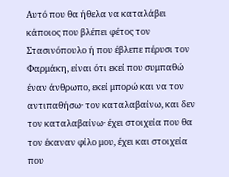Αυτό που θα ήθελα να καταλάβει κάποιος που βλέπει φέτος τον Στασινόπουλο ή που έβλεπε πέρυσι τον Φαρμάκη, είναι ότι εκεί που συμπαθώ έναν άνθρωπο, εκεί μπορώ και να τον αντιπαθήσω· τον καταλαβαίνω, και δεν τον καταλαβαίνω· έχει στοιχεία που θα τον έκαναν φίλο μου, έχει και στοιχεία που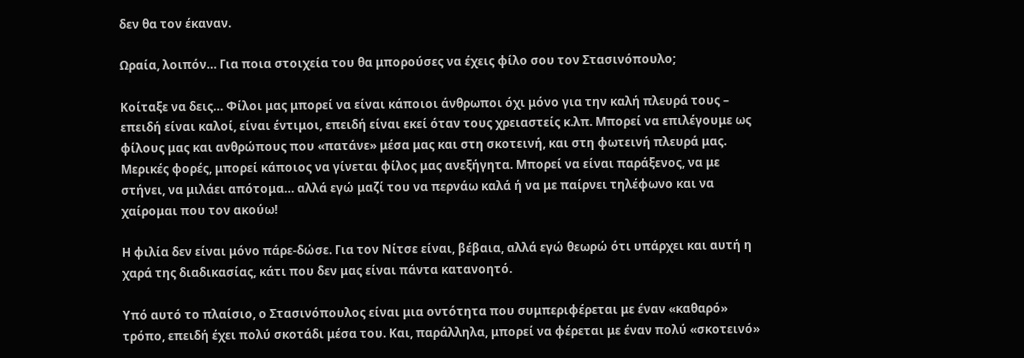δεν θα τον έκαναν.

Ωραία, λοιπόν… Για ποια στοιχεία του θα μπορούσες να έχεις φίλο σου τον Στασινόπουλο;

Κοίταξε να δεις… Φίλοι μας μπορεί να είναι κάποιοι άνθρωποι όχι μόνο για την καλή πλευρά τους – επειδή είναι καλοί, είναι έντιμοι, επειδή είναι εκεί όταν τους χρειαστείς κ.λπ. Μπορεί να επιλέγουμε ως φίλους μας και ανθρώπους που «πατάνε» μέσα μας και στη σκοτεινή, και στη φωτεινή πλευρά μας. Μερικές φορές, μπορεί κάποιος να γίνεται φίλος μας ανεξήγητα. Μπορεί να είναι παράξενος, να με στήνει, να μιλάει απότομα… αλλά εγώ μαζί του να περνάω καλά ή να με παίρνει τηλέφωνο και να χαίρομαι που τον ακούω!

Η φιλία δεν είναι μόνο πάρε-δώσε. Για τον Νίτσε είναι, βέβαια, αλλά εγώ θεωρώ ότι υπάρχει και αυτή η χαρά της διαδικασίας, κάτι που δεν μας είναι πάντα κατανοητό.

Υπό αυτό το πλαίσιο, ο Στασινόπουλος είναι μια οντότητα που συμπεριφέρεται με έναν «καθαρό» τρόπο, επειδή έχει πολύ σκοτάδι μέσα του. Και, παράλληλα, μπορεί να φέρεται με έναν πολύ «σκοτεινό»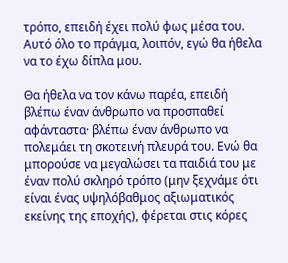τρόπο, επειδή έχει πολύ φως μέσα του. Αυτό όλο το πράγμα, λοιπόν, εγώ θα ήθελα να το έχω δίπλα μου.

Θα ήθελα να τον κάνω παρέα, επειδή βλέπω έναν άνθρωπο να προσπαθεί αφάνταστα· βλέπω έναν άνθρωπο να πολεμάει τη σκοτεινή πλευρά του. Ενώ θα μπορούσε να μεγαλώσει τα παιδιά του με έναν πολύ σκληρό τρόπο (μην ξεχνάμε ότι είναι ένας υψηλόβαθμος αξιωματικός εκείνης της εποχής), φέρεται στις κόρες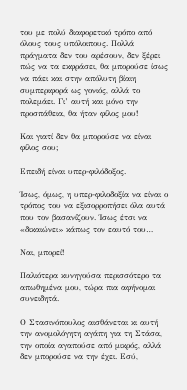του με πολύ διαφορετικό τρόπο από όλους τους υπόλοιπους. Πολλά πράγματα δεν του αρέσουν, δεν ξέρει πώς να τα εκφράσει, θα μπορούσε ίσως να πάει και στην απόλυτη βίαιη συμπεριφορά ως γονιός, αλλά το πολεμάει. Γι’ αυτή και μόνο την προσπάθεια, θα ήταν φίλος μου!

Και γιατί δεν θα μπορούσε να είναι φίλος σου;

Επειδή είναι υπερ-φιλόδοξος.

Ίσως, όμως, η υπερ-φιλοδοξία να είναι ο τρόπος του να εξισορροπήσει όλα αυτά που τον βασανίζουν. Ίσως έτσι να «δικαιώνει» κάπως τον εαυτό του…

Ναι, μπορεί!

Παλιότερα κυνηγούσα περισσότερο τα απωθηµένα µου, τώρα πια αφήνοµαι συνειδητά.

Ο Στασινόπουλος αισθάνεται κι αυτή την ανομολόγητη αγάπη για τη Στάσα, την οποία αγαπούσε από μικρός, αλλά δεν μπορούσε να την έχει. Εσύ,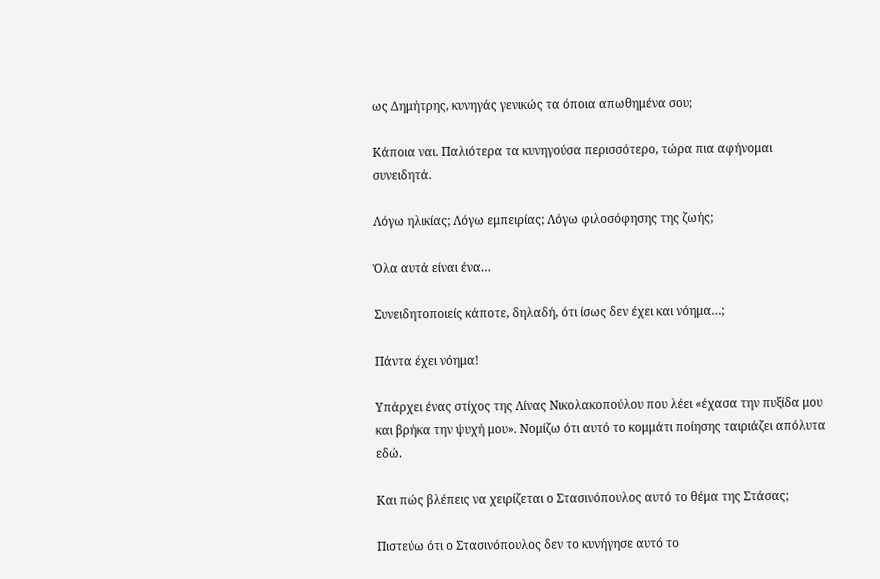ως Δημήτρης, κυνηγάς γενικώς τα όποια απωθημένα σου;

Κάποια ναι. Παλιότερα τα κυνηγούσα περισσότερο, τώρα πια αφήνομαι συνειδητά.

Λόγω ηλικίας; Λόγω εμπειρίας; Λόγω φιλοσόφησης της ζωής;

Όλα αυτά είναι ένα…

Συνειδητοποιείς κάποτε, δηλαδή, ότι ίσως δεν έχει και νόημα…;

Πάντα έχει νόημα!

Υπάρχει ένας στίχος της Λίνας Νικολακοπούλου που λέει «έχασα την πυξίδα μου και βρήκα την ψυχή μου». Νομίζω ότι αυτό το κομμάτι ποίησης ταιριάζει απόλυτα εδώ.

Και πώς βλέπεις να χειρίζεται ο Στασινόπουλος αυτό το θέμα της Στάσας;

Πιστεύω ότι ο Στασινόπουλος δεν το κυνήγησε αυτό το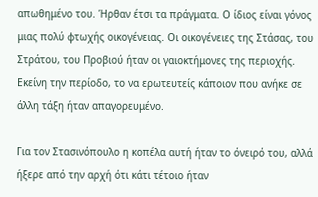απωθημένο του. Ήρθαν έτσι τα πράγματα. Ο ίδιος είναι γόνος μιας πολύ φτωχής οικογένειας. Οι οικογένειες της Στάσας, του Στράτου, του Προβιού ήταν οι γαιοκτήμονες της περιοχής. Εκείνη την περίοδο, το να ερωτευτείς κάποιον που ανήκε σε άλλη τάξη ήταν απαγορευμένο.

Για τον Στασινόπουλο η κοπέλα αυτή ήταν το όνειρό του, αλλά ήξερε από την αρχή ότι κάτι τέτοιο ήταν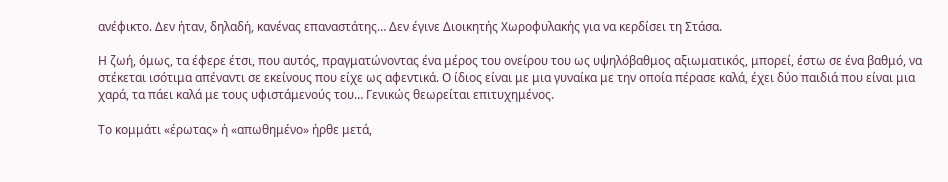ανέφικτο. Δεν ήταν, δηλαδή, κανένας επαναστάτης… Δεν έγινε Διοικητής Χωροφυλακής για να κερδίσει τη Στάσα.

Η ζωή, όμως, τα έφερε έτσι, που αυτός, πραγματώνοντας ένα μέρος του ονείρου του ως υψηλόβαθμος αξιωματικός, μπορεί, έστω σε ένα βαθμό, να στέκεται ισότιμα απέναντι σε εκείνους που είχε ως αφεντικά. Ο ίδιος είναι με μια γυναίκα με την οποία πέρασε καλά, έχει δύο παιδιά που είναι μια χαρά, τα πάει καλά με τους υφιστάμενούς του… Γενικώς θεωρείται επιτυχημένος.

Το κομμάτι «έρωτας» ή «απωθημένο» ήρθε μετά,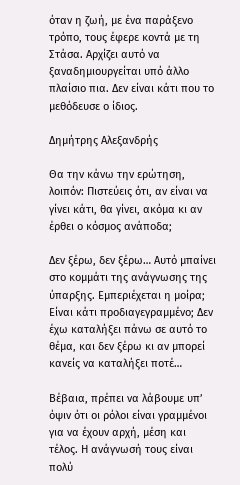όταν η ζωή, με ένα παράξενο τρόπο, τους έφερε κοντά με τη Στάσα. Αρχίζει αυτό να ξαναδημιουργείται υπό άλλο πλαίσιο πια. Δεν είναι κάτι που το μεθόδευσε ο ίδιος.

Δημήτρης Αλεξανδρής

Θα την κάνω την ερώτηση, λοιπόν: Πιστεύεις ότι, αν είναι να γίνει κάτι, θα γίνει, ακόμα κι αν έρθει ο κόσμος ανάποδα;

Δεν ξέρω, δεν ξέρω… Αυτό μπαίνει στο κομμάτι της ανάγνωσης της ύπαρξης. Εμπεριέχεται η μοίρα; Είναι κάτι προδιαγεγραμμένο; Δεν έχω καταλήξει πάνω σε αυτό το θέμα, και δεν ξέρω κι αν μπορεί κανείς να καταλήξει ποτέ…

Βέβαια, πρέπει να λάβουμε υπ’ όψιν ότι οι ρόλοι είναι γραμμένοι για να έχουν αρχή, μέση και τέλος. Η ανάγνωσή τους είναι πολύ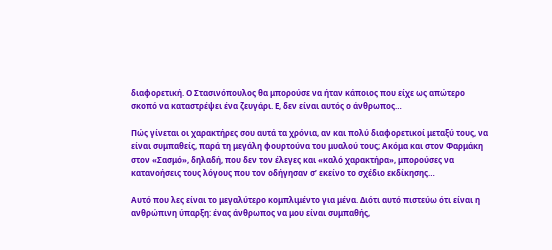διαφορετική. Ο Στασινόπουλος θα μπορούσε να ήταν κάποιος που είχε ως απώτερο σκοπό να καταστρέψει ένα ζευγάρι. Ε, δεν είναι αυτός ο άνθρωπος…

Πώς γίνεται οι χαρακτήρες σου αυτά τα χρόνια, αν και πολύ διαφορετικοί μεταξύ τους, να είναι συμπαθείς, παρά τη μεγάλη φουρτούνα του μυαλού τους; Ακόμα και στον Φαρμάκη στον «Σασμό», δηλαδή, που δεν τον έλεγες και «καλό χαρακτήρα», μπορούσες να κατανοήσεις τους λόγους που τον οδήγησαν σ’ εκείνο το σχέδιο εκδίκησης…

Αυτό που λες είναι το μεγαλύτερο κομπλιμέντο για μένα. Διότι αυτό πιστεύω ότι είναι η ανθρώπινη ύπαρξη: ένας άνθρωπος να μου είναι συμπαθής,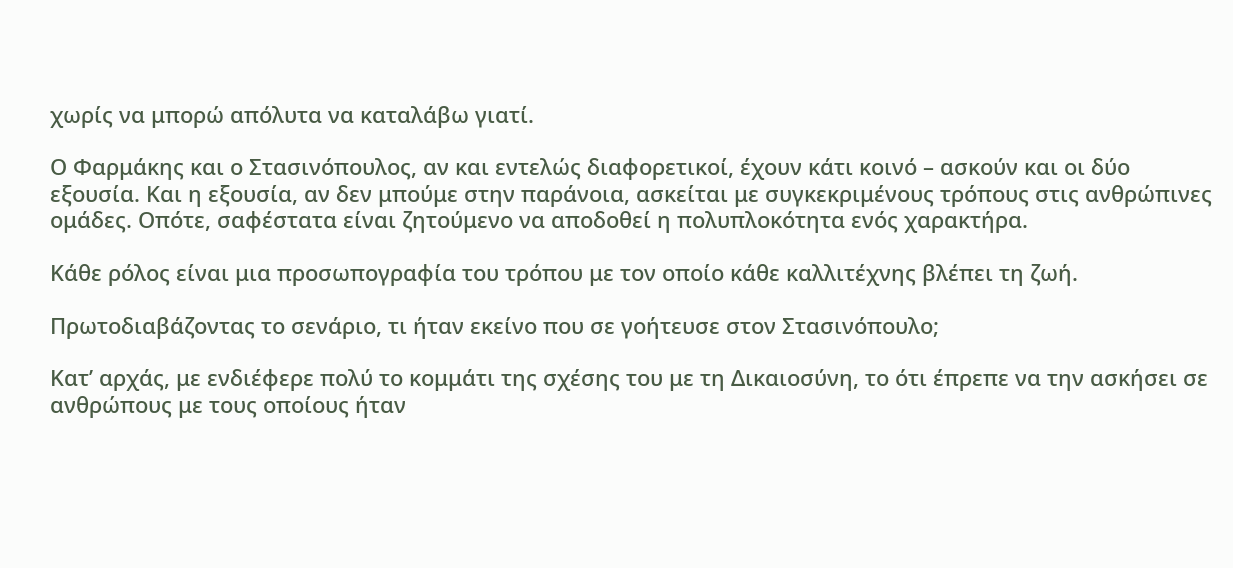χωρίς να μπορώ απόλυτα να καταλάβω γιατί.

Ο Φαρμάκης και ο Στασινόπουλος, αν και εντελώς διαφορετικοί, έχουν κάτι κοινό – ασκούν και οι δύο εξουσία. Και η εξουσία, αν δεν μπούμε στην παράνοια, ασκείται με συγκεκριμένους τρόπους στις ανθρώπινες ομάδες. Οπότε, σαφέστατα είναι ζητούμενο να αποδοθεί η πολυπλοκότητα ενός χαρακτήρα.

Κάθε ρόλος είναι μια προσωπογραφία του τρόπου με τον οποίο κάθε καλλιτέχνης βλέπει τη ζωή.

Πρωτοδιαβάζοντας το σενάριο, τι ήταν εκείνο που σε γοήτευσε στον Στασινόπουλο;

Κατ’ αρχάς, με ενδιέφερε πολύ το κομμάτι της σχέσης του με τη Δικαιοσύνη, το ότι έπρεπε να την ασκήσει σε ανθρώπους με τους οποίους ήταν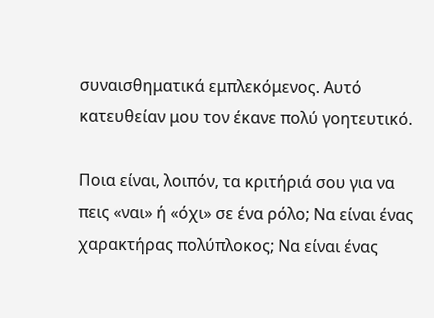συναισθηματικά εμπλεκόμενος. Αυτό κατευθείαν μου τον έκανε πολύ γοητευτικό.

Ποια είναι, λοιπόν, τα κριτήριά σου για να πεις «ναι» ή «όχι» σε ένα ρόλο; Να είναι ένας χαρακτήρας πολύπλοκος; Να είναι ένας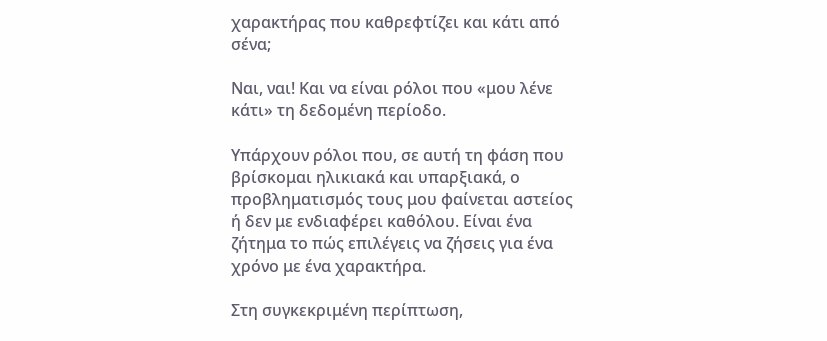χαρακτήρας που καθρεφτίζει και κάτι από σένα;

Ναι, ναι! Και να είναι ρόλοι που «μου λένε κάτι» τη δεδομένη περίοδο.

Υπάρχουν ρόλοι που, σε αυτή τη φάση που βρίσκομαι ηλικιακά και υπαρξιακά, ο προβληματισμός τους μου φαίνεται αστείος ή δεν με ενδιαφέρει καθόλου. Είναι ένα ζήτημα το πώς επιλέγεις να ζήσεις για ένα χρόνο με ένα χαρακτήρα.

Στη συγκεκριμένη περίπτωση,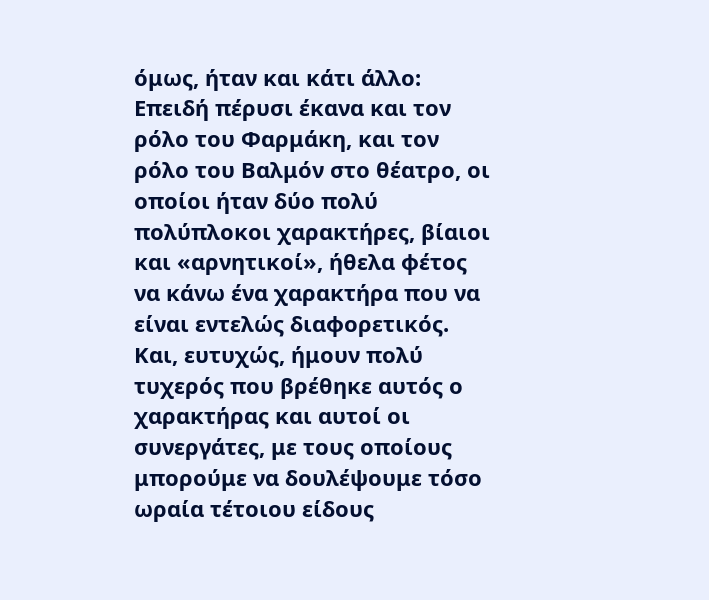όμως, ήταν και κάτι άλλο: Επειδή πέρυσι έκανα και τον ρόλο του Φαρμάκη, και τον ρόλο του Βαλμόν στο θέατρο, οι οποίοι ήταν δύο πολύ πολύπλοκοι χαρακτήρες, βίαιοι και «αρνητικοί», ήθελα φέτος να κάνω ένα χαρακτήρα που να είναι εντελώς διαφορετικός. Και, ευτυχώς, ήμουν πολύ τυχερός που βρέθηκε αυτός ο χαρακτήρας και αυτοί οι συνεργάτες, με τους οποίους μπορούμε να δουλέψουμε τόσο ωραία τέτοιου είδους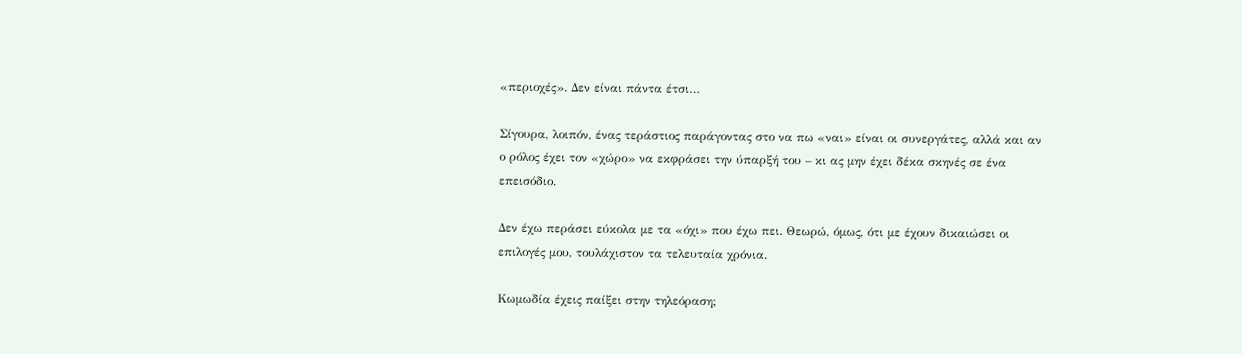«περιοχές». Δεν είναι πάντα έτσι…

Σίγουρα, λοιπόν, ένας τεράστιος παράγοντας στο να πω «ναι» είναι οι συνεργάτες, αλλά και αν ο ρόλος έχει τον «χώρο» να εκφράσει την ύπαρξή του – κι ας μην έχει δέκα σκηνές σε ένα επεισόδιο.

Δεν έχω περάσει εύκολα µε τα «όχι» που έχω πει. Θεωρώ, όµως, ότι µε έχουν δικαιώσει οι επιλογές µου, τουλάχιστον τα τελευταία χρόνια.

Κωμωδία έχεις παίξει στην τηλεόραση;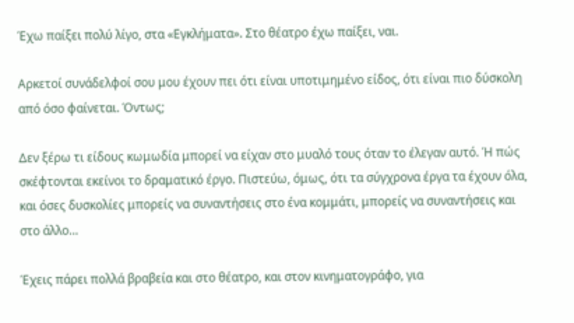Έχω παίξει πολύ λίγο, στα «Εγκλήματα». Στο θέατρο έχω παίξει, ναι.

Αρκετοί συνάδελφοί σου μου έχουν πει ότι είναι υποτιμημένο είδος, ότι είναι πιο δύσκολη από όσο φαίνεται. Όντως;

Δεν ξέρω τι είδους κωμωδία μπορεί να είχαν στο μυαλό τους όταν το έλεγαν αυτό. Ή πώς σκέφτονται εκείνοι το δραματικό έργο. Πιστεύω, όμως, ότι τα σύγχρονα έργα τα έχουν όλα, και όσες δυσκολίες μπορείς να συναντήσεις στο ένα κομμάτι, μπορείς να συναντήσεις και στο άλλο…

Έχεις πάρει πολλά βραβεία και στο θέατρο, και στον κινηματογράφο, για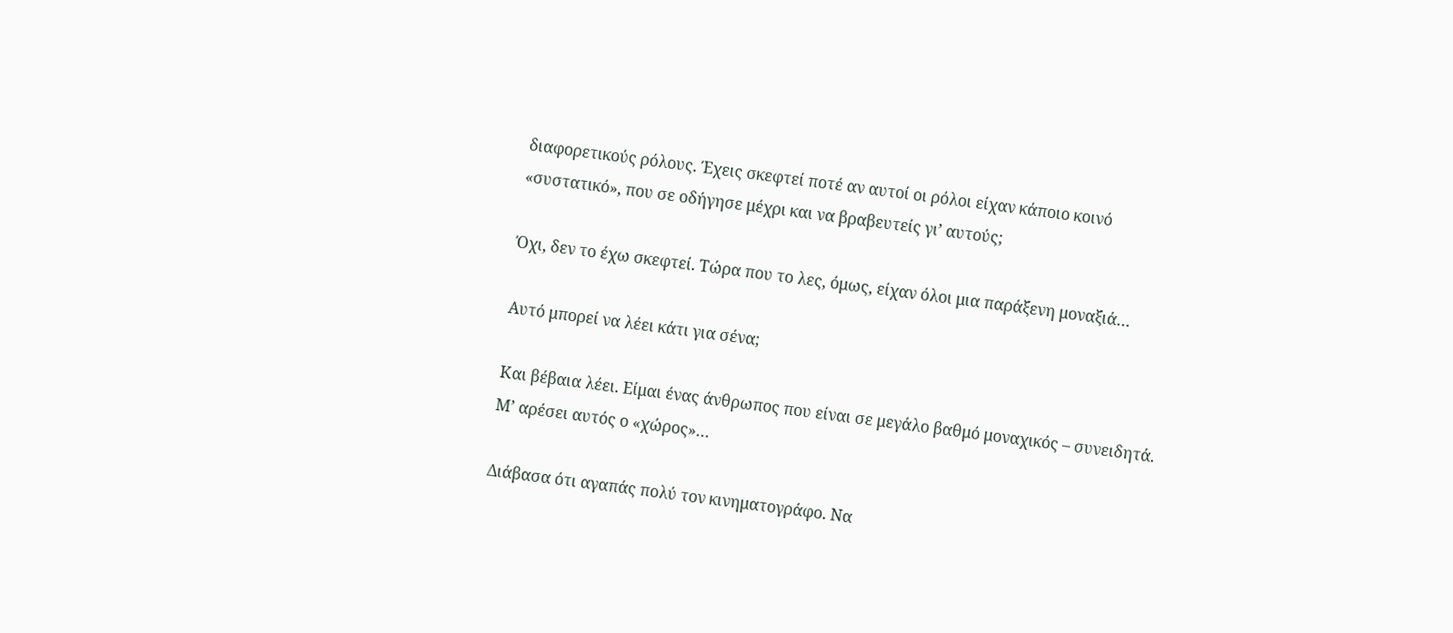διαφορετικούς ρόλους. Έχεις σκεφτεί ποτέ αν αυτοί οι ρόλοι είχαν κάποιο κοινό «συστατικό», που σε οδήγησε μέχρι και να βραβευτείς γι’ αυτούς;

Όχι, δεν το έχω σκεφτεί. Τώρα που το λες, όμως, είχαν όλοι μια παράξενη μοναξιά…

Αυτό μπορεί να λέει κάτι για σένα;

Και βέβαια λέει. Είμαι ένας άνθρωπος που είναι σε μεγάλο βαθμό μοναχικός – συνειδητά. Μ’ αρέσει αυτός ο «χώρος»…

Διάβασα ότι αγαπάς πολύ τον κινηματογράφο. Να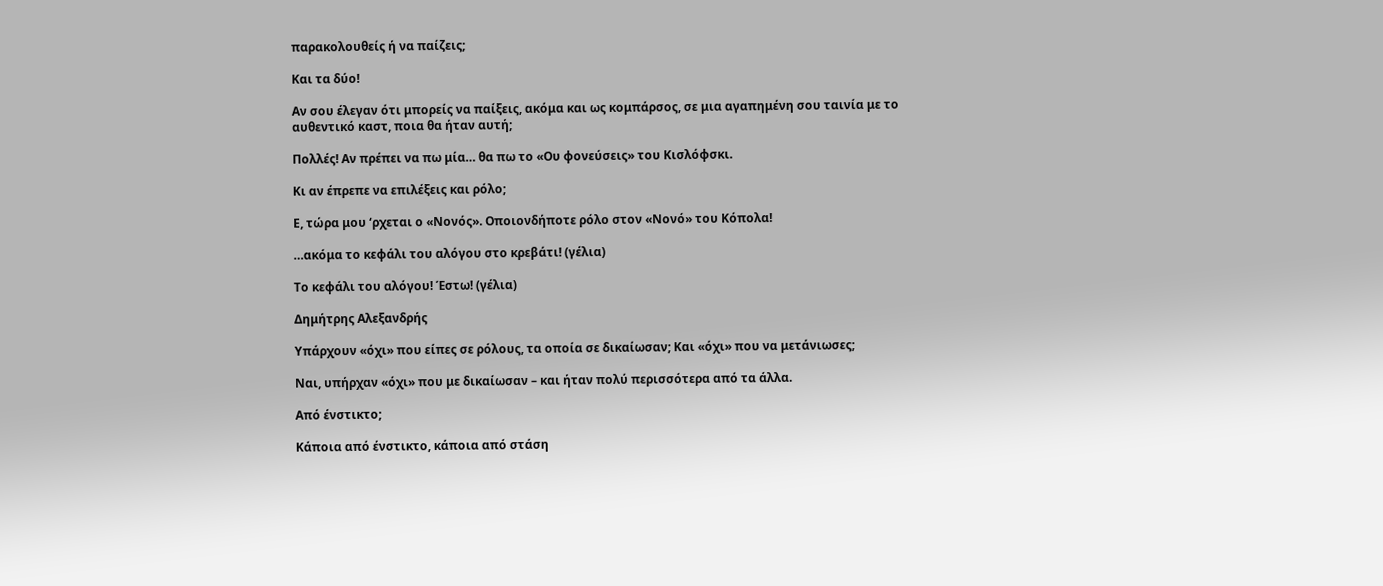παρακολουθείς ή να παίζεις;

Και τα δύο!

Αν σου έλεγαν ότι μπορείς να παίξεις, ακόμα και ως κομπάρσος, σε μια αγαπημένη σου ταινία με το αυθεντικό καστ, ποια θα ήταν αυτή;

Πολλές! Αν πρέπει να πω μία… θα πω το «Ου φονεύσεις» του Κισλόφσκι.

Κι αν έπρεπε να επιλέξεις και ρόλο;

Ε, τώρα μου ‘ρχεται ο «Νονός». Οποιονδήποτε ρόλο στον «Νονό» του Κόπολα!

…ακόμα το κεφάλι του αλόγου στο κρεβάτι! (γέλια)

Το κεφάλι του αλόγου! Έστω! (γέλια)

Δημήτρης Αλεξανδρής

Υπάρχουν «όχι» που είπες σε ρόλους, τα οποία σε δικαίωσαν; Και «όχι» που να μετάνιωσες;

Ναι, υπήρχαν «όχι» που με δικαίωσαν – και ήταν πολύ περισσότερα από τα άλλα.

Από ένστικτο;

Κάποια από ένστικτο, κάποια από στάση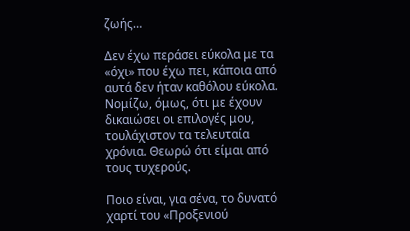ζωής…

Δεν έχω περάσει εύκολα με τα «όχι» που έχω πει, κάποια από αυτά δεν ήταν καθόλου εύκολα. Νομίζω, όμως, ότι με έχουν δικαιώσει οι επιλογές μου, τουλάχιστον τα τελευταία χρόνια. Θεωρώ ότι είμαι από τους τυχερούς.

Ποιο είναι, για σένα, το δυνατό χαρτί του «Προξενιού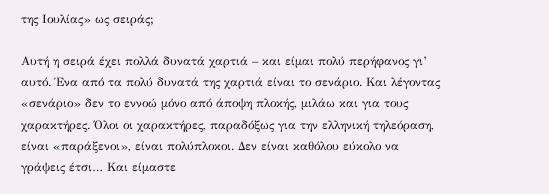της Ιουλίας» ως σειράς;

Αυτή η σειρά έχει πολλά δυνατά χαρτιά – και είμαι πολύ περήφανος γι’ αυτό. Ένα από τα πολύ δυνατά της χαρτιά είναι το σενάριο. Και λέγοντας «σενάριο» δεν το εννοώ μόνο από άποψη πλοκής, μιλάω και για τους χαρακτήρες. Όλοι οι χαρακτήρες, παραδόξως για την ελληνική τηλεόραση, είναι «παράξενοι», είναι πολύπλοκοι. Δεν είναι καθόλου εύκολο να γράψεις έτσι… Και είμαστε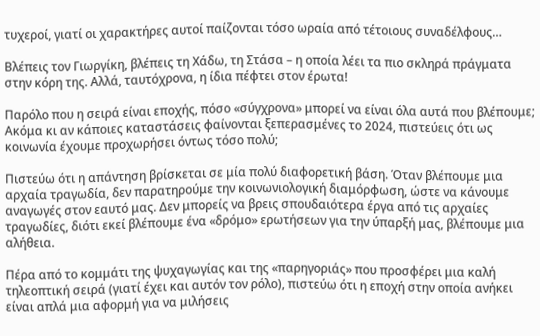τυχεροί, γιατί οι χαρακτήρες αυτοί παίζονται τόσο ωραία από τέτοιους συναδέλφους…

Βλέπεις τον Γιωργίκη, βλέπεις τη Χάδω, τη Στάσα – η οποία λέει τα πιο σκληρά πράγματα στην κόρη της. Αλλά, ταυτόχρονα, η ίδια πέφτει στον έρωτα!

Παρόλο που η σειρά είναι εποχής, πόσο «σύγχρονα» μπορεί να είναι όλα αυτά που βλέπουμε; Ακόμα κι αν κάποιες καταστάσεις φαίνονται ξεπερασμένες το 2024, πιστεύεις ότι ως κοινωνία έχουμε προχωρήσει όντως τόσο πολύ;

Πιστεύω ότι η απάντηση βρίσκεται σε μία πολύ διαφορετική βάση. Όταν βλέπουμε μια αρχαία τραγωδία, δεν παρατηρούμε την κοινωνιολογική διαμόρφωση, ώστε να κάνουμε αναγωγές στον εαυτό μας. Δεν μπορείς να βρεις σπουδαιότερα έργα από τις αρχαίες τραγωδίες, διότι εκεί βλέπουμε ένα «δρόμο» ερωτήσεων για την ύπαρξή μας, βλέπουμε μια αλήθεια.

Πέρα από το κομμάτι της ψυχαγωγίας και της «παρηγοριάς» που προσφέρει μια καλή τηλεοπτική σειρά (γιατί έχει και αυτόν τον ρόλο), πιστεύω ότι η εποχή στην οποία ανήκει είναι απλά μια αφορμή για να μιλήσεις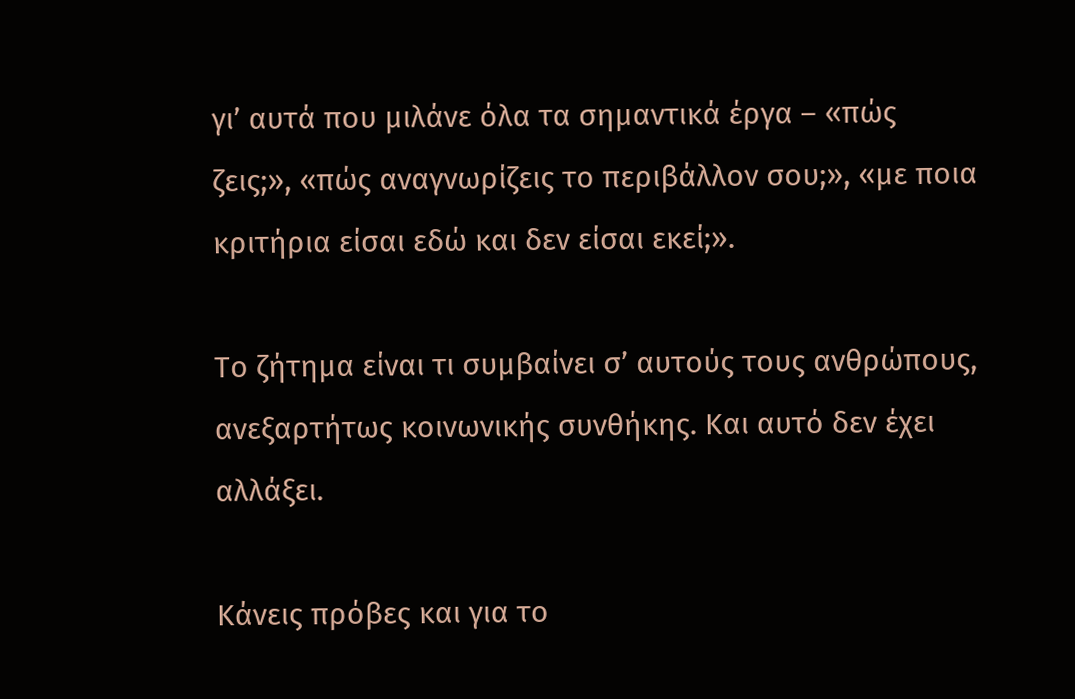γι’ αυτά που μιλάνε όλα τα σημαντικά έργα – «πώς ζεις;», «πώς αναγνωρίζεις το περιβάλλον σου;», «με ποια κριτήρια είσαι εδώ και δεν είσαι εκεί;».

Το ζήτημα είναι τι συμβαίνει σ’ αυτούς τους ανθρώπους, ανεξαρτήτως κοινωνικής συνθήκης. Και αυτό δεν έχει αλλάξει.

Κάνεις πρόβες και για το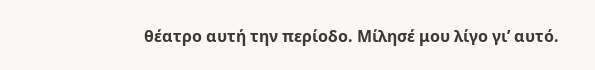θέατρο αυτή την περίοδο. Μίλησέ μου λίγο γι’ αυτό.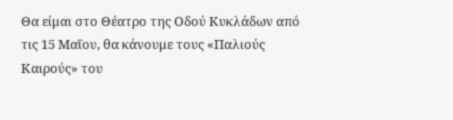Θα είμαι στο Θέατρο της Οδού Κυκλάδων από τις 15 Μαΐου, θα κάνουμε τους «Παλιούς Καιρούς» του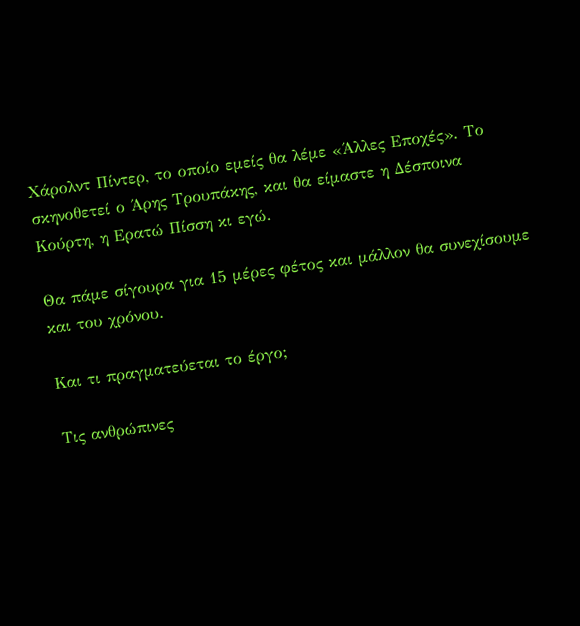Χάρολντ Πίντερ, το οποίο εμείς θα λέμε «Άλλες Εποχές». Το σκηνοθετεί ο Άρης Τρουπάκης, και θα είμαστε η Δέσποινα Κούρτη, η Ερατώ Πίσση κι εγώ.

Θα πάμε σίγουρα για 15 μέρες φέτος και μάλλον θα συνεχίσουμε και του χρόνου.

Και τι πραγματεύεται το έργο;

Τις ανθρώπινες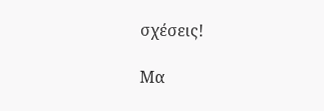σχέσεις!

Μα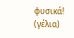φυσικά! (γέλια)